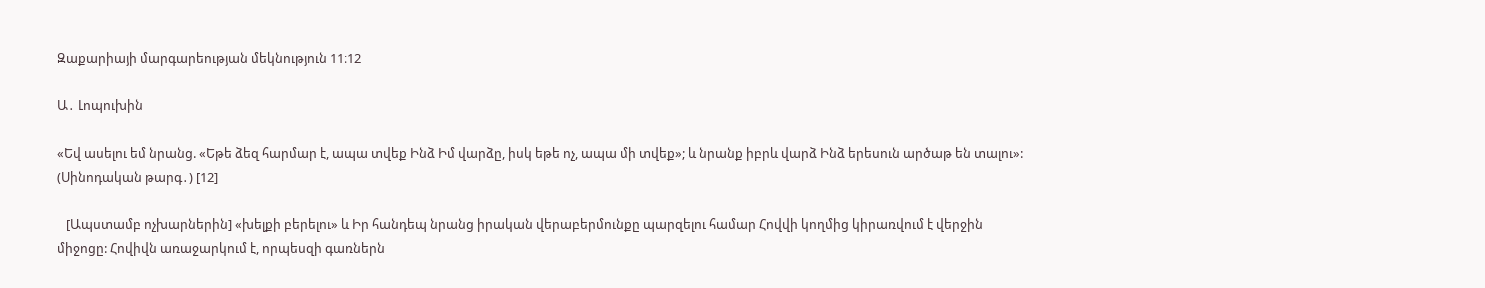Զաքարիայի մարգարեության մեկնություն 11։12

Ա․ Լոպուխին

«Եվ ասելու եմ նրանց. «Եթե ձեզ հարմար է, ապա տվեք Ինձ Իմ վարձը, իսկ եթե ոչ, ապա մի տվեք»; և նրանք իբրև վարձ Ինձ երեսուն արծաթ են տալու»: (Սինոդական թարգ․) [12]

   [Ապստամբ ոչխարներին] «խելքի բերելու» և Իր հանդեպ նրանց իրական վերաբերմունքը պարզելու համար Հովվի կողմից կիրառվում է վերջին միջոցը: Հովիվն առաջարկում է, որպեսզի գառներն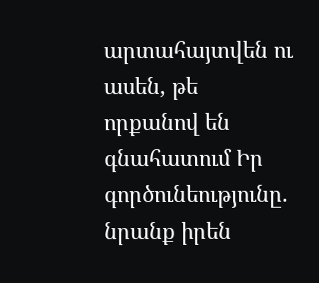արտահայտվեն ու ասեն, թե որքանով են գնահատում Իր գործունեությունը. նրանք իրեն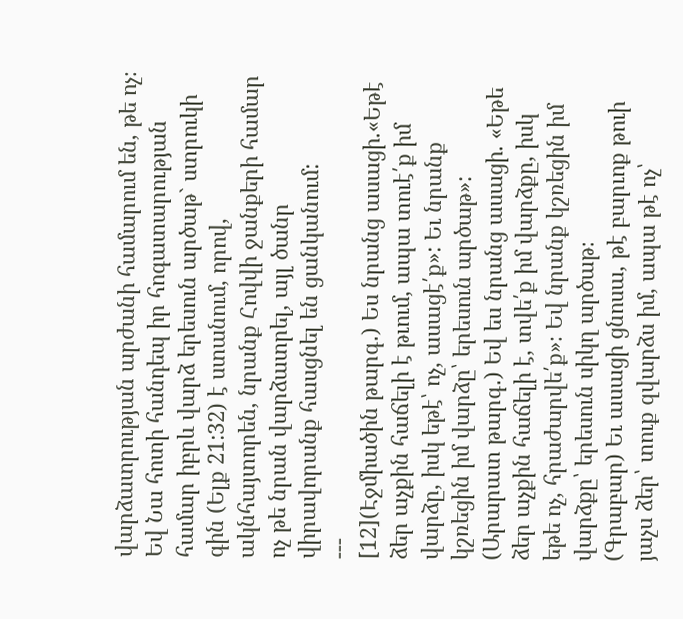վարձատրության արժանի համարում են, թե ոչ։ Եվ Նա հոտի հանդեպ իր հոգատարության համար իբրև վարձ երեսուն արծաթ` ստրուկի գին (Ելք 21:32) է ստանում, որով, ակնհայտորեն, նրանք Հովվի ջանքերի համար ոչ թե նրան վարձատրել, այլ ծանր վիրավորանք հասցնել են ցանկանում:
---
[12](Էջմիածին թարգ․) Ես նրանց ասացի.«Եթէ ձեր աչքին հաճելի է թւում, ապա տուէ՛ք իմ վարձը, իսկ եթէ՝ ոչ, ասացէ՛ք»: Եւ նրանք կշռեցին իմ վարձը՝ երեսուն արծաթ»:
(Արարատ թարգ․) Եվ ես նրանց ասացի. «Եթե ձեր աչքին հաճելի է, տվե՛ք իմ վարձքը, իսկ եթե ոչ, հրաժարվե՛ք»։ Եվ նրանք կշռեցին իմ վարձքը՝ երեսուն սիկղ արծաթ։
(Գրաբար) Եւ ասացի ցնոսա, թէ բարւոք թուի յաչս ձեր՝ տուք զվարձս իմ, ապա թէ ոչ՝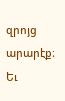զրոյց արարէք։ Եւ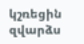կշռեցին զվարձս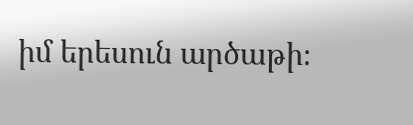իմ երեսուն արծաթի։